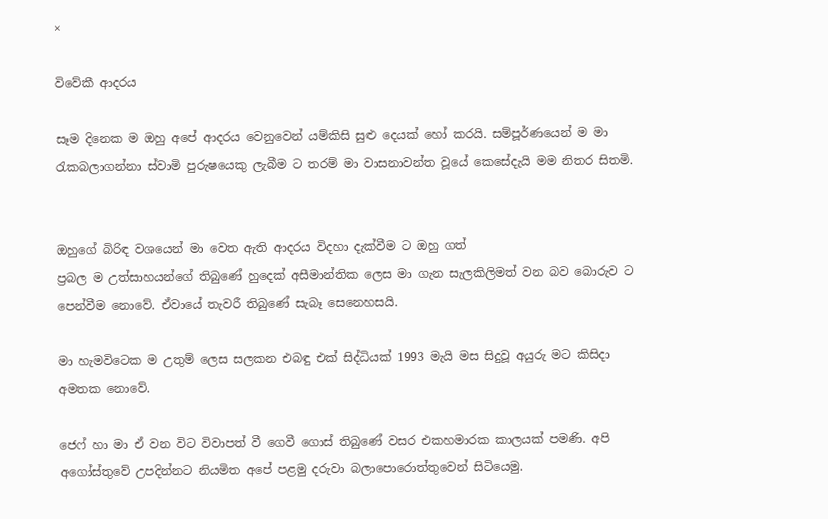×

විවේකී ආදරය

සෑම දිනෙක ම ඔහු අපේ ආදරය වෙනුවෙන් යම්කිසි සුළු දෙයක් හෝ කරයි. සම්පූර්ණයෙන් ම මා රැකබලාගන්නා ස්වාමි පුරුෂයෙකු ලැබීම ට තරම් මා වාසනාවන්ත වූයේ කෙසේදැයි මම නිතර සිතමි.


ඔහුගේ බිරිඳ වශයෙන් මා වෙත ඇති ආදරය විදහා දැක්වීම ට ඔහු ගත්
ප්‍රබල ම උත්සාහයන්ගේ තිබුණේ හුදෙක් අසීමාන්තික ලෙස මා ගැන සැලකිලිමත් වන බව බොරුව ට පෙන්වීම නොවේ. ඒවායේ තැවරී තිබුණේ සැබෑ සෙනෙහසයි.

මා හැමවිටෙක ම උතුම් ලෙස සලකන එබඳු එක් සිද්ධියක් 1993 මැයි මස සිදුවූ අයුරු මට කිසිදා අමතක නොවේ.

ජෙෆ් හා මා ඒ වන විට විවාපත් වී ගෙවී ගොස් තිබුණේ වසර එකහමාරක කාලයක් පමණි. අපි අගෝස්තුවේ උපදින්නට නියමිත අපේ පළමු දරුවා බලාපොරොත්තුවෙන් සිටියෙමු.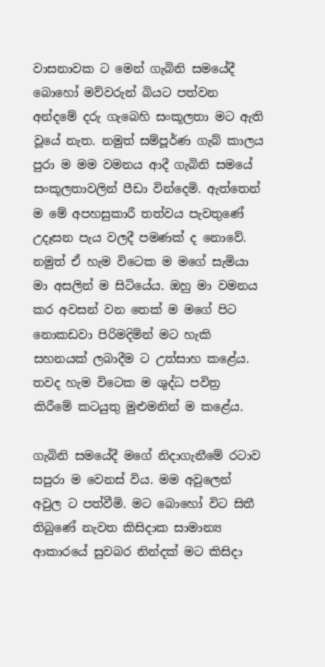වාසනාවක ට මෙන් ගැබිනි සමයේදී බොහෝ මව්වරුන් බියට පත්වන අන්දමේ දරු ගැබෙහි සංකූලතා මට ඇති වූයේ නැත. නමුත් සම්පූර්ණ ගැබ් කාලය පුරා ම මම වමනය ආදී ගැබිනි සමයේ සංකූලතාවලින් පීඩා වින්දෙමි. ඇත්තෙන් ම මේ අපහසුකාරී තත්වය පැවතුණේ උදෑසන පැය වලදී පමණක් ද නොවේ. නමුත් ඒ හැම විටෙක ම මගේ සැමියා මා අසලින් ම සිටියේය. ඔහු මා වමනය කර අවසන් වන තෙක් ම මගේ පිට නොකඩවා පිරිමදිමින් මට හැකි සහනයක් ලබාදීම ට උත්සාහ කළේය. තවද හැම විටෙක ම ශුද්ධ පවිත්‍ර කිරීමේ කටයුතු මුළුමනින් ම කළේය.

ගැබිනි සමයේදී මගේ නිදාගැනීමේ රටාව සපුරා ම වෙනස් විය. මම අවුලෙන් අවුල ට පත්වීමි. මට බොහෝ විට සිතී තිබුණේ නැවත කිසිදාක සාමාන්‍ය ආකාරයේ සුවබර නින්දක් මට කිසිදා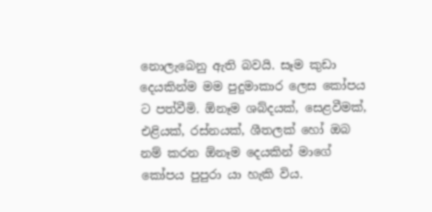නොලැබෙනු ඇති බවයි. සෑම කුඩා දෙයකින්ම මම පුදුමාකාර ලෙස කෝපය ට පත්වීමි. ඕනෑම ශබ්දයක්, සෙළවීමක්, එළියක්, රස්නයක්, ශීතලක් හෝ ඔබ නම් කරන ඕනෑම දෙයකින් මාගේ කෝපය පුපුරා යා හැකි විය.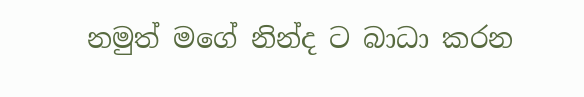නමුත් මගේ නින්ද ට බාධා කරන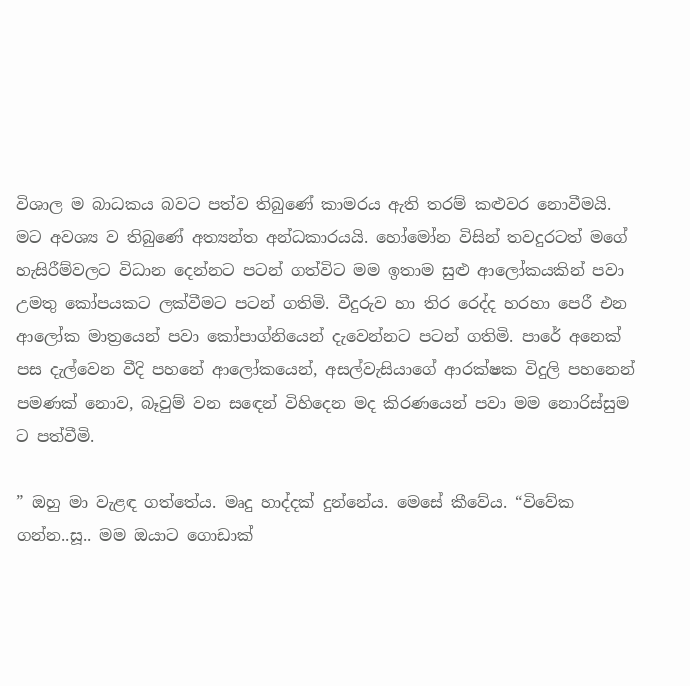විශාල ම බාධකය බවට පත්ව තිබුණේ කාමරය ඇති තරම් කළුවර නොවීමයි. මට අවශ්‍ය ව තිබුණේ අත්‍යන්ත අන්ධකාරයයි. හෝමෝන විසින් තවදුරටත් මගේ හැසිරීම්වලට විධාන දෙන්නට පටන් ගත්විට මම ඉතාම සුළු ආලෝකයකින් පවා උමතු කෝපයකට ලක්වීමට පටන් ගතිමි. වීදුරුව හා තිර රෙද්ද හරහා පෙරී එන ආලෝක මාත්‍රයෙන් පවා කෝපාග්නියෙන් දැවෙන්නට පටන් ගතිමි. පාරේ අනෙක් පස දැල්වෙන වීදි පහනේ ආලෝකයෙන්, අසල්වැසියාගේ ආරක්ෂක විදුලි පහනෙන් පමණක් නොව, බෑවුම් වන සඳෙන් විහිදෙන මද කිරණයෙන් පවා මම නොරිස්සුම ට පත්වීමි.

” ඔහු මා වැළඳ ගත්තේය. මෘදු හාද්දක් දුන්නේය. මෙසේ කීවේය. “විවේක ගන්න..සූ.. මම ඔයාට ගොඩාක්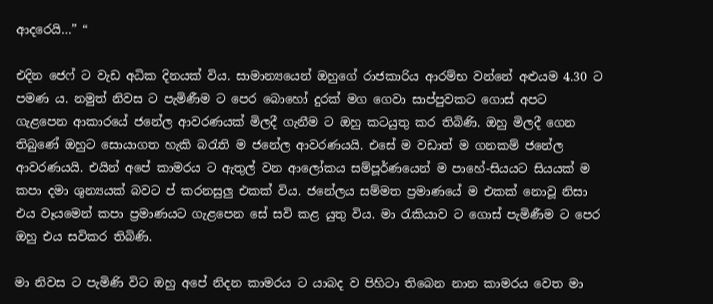ආදරෙයි…” “

එදින ජෙෆ් ට වැඩ අධික දිනයක් විය. සාමාන්‍යයෙන් ඔහුගේ රාජකාරිය ආරම්භ වන්නේ අළුයම 4.30 ට පමණ ය. නමුත් නිවස ට පැමිණීම ට පෙර බොහෝ දුරක් මග ගෙවා සාප්පුවකට ගොස් අපට ගැළපෙන ආකාරයේ ජනේල ආවරණයක් මිලදී ගැනීම ට ඔහු කටයුතු කර තිබිණි. ඔහු මිලදී ගෙන තිබුණේ ඔහුට සොයාගත හැකි බරැති ම ජනේල ආවරණයයි. එසේ ම වඩාත් ම ගනකම් ජනේල ආවරණයයි. එයින් අපේ කාමරය ට ඇතුල් වන ආලෝකය සම්පූර්ණයෙන් ම පාහේ-සියයට සියයක් ම කපා දමා ශුන්‍යයක් බවට ප් කරනසුලු එකක් විය. ජනේලය සම්මත ප්‍රමාණයේ ම එකක් නොවූ නිසා එය වෑයමෙන් කපා ප්‍රමාණයට ගැළපෙන සේ සවි කළ යුතු විය. මා රැකියාව ට ගොස් පැමිණීම ට පෙර ඔහු එය සවිකර තිබිණි.

මා නිවස ට පැමිණි විට ඔහු අපේ නිදන කාමරය ට යාබද ව පිහිටා තිබෙන නාන කාමරය වෙත මා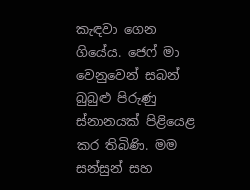කැඳවා ගෙන ගියේය. ජෙෆ් මා වෙනුවෙන් සබන් බුබුළු පිරුණු ස්නානයක් පිළියෙළ කර තිබිණි. මම සන්සුන් සහ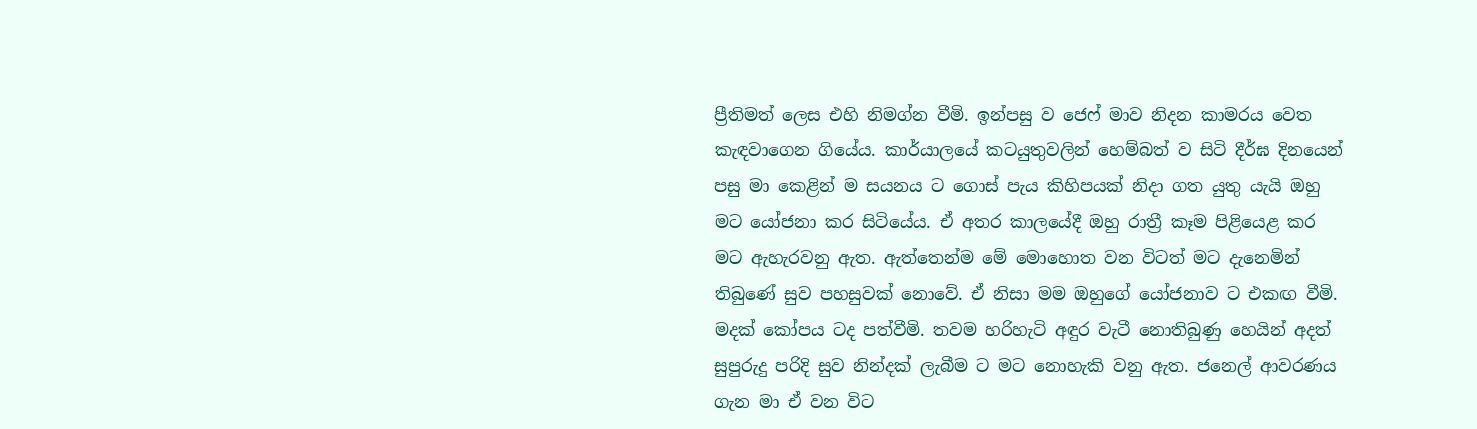ප්‍රීතිමත් ලෙස එහි නිමග්න වීමි. ඉන්පසු ව ජෙෆ් මාව නිදන කාමරය වෙත කැඳවාගෙන ගියේය. කාර්යාලයේ කටයුතුවලින් හෙම්බත් ව සිටි දීර්ඝ දිනයෙන් පසු මා කෙළින් ම සයනය ට ගොස් පැය කිහිපයක් නිදා ගත යුතු යැයි ඔහු මට යෝජනා කර සිටියේය. ඒ අතර කාලයේදී ඔහු රාත්‍රී කෑම පිළියෙළ කර මට ඇහැරවනු ඇත. ඇත්තෙන්ම මේ මොහොත වන විටත් මට දැනෙමින් තිබුණේ සුව පහසුවක් නොවේ. ඒ නිසා මම ඔහුගේ යෝජනාව ට එකඟ වීමි. මදක් කෝපය ටද පත්වීමි. තවම හරිහැටි අඳුර වැටී නොතිබුණු හෙයින් අදත් සුපුරුදු පරිදි සුව නින්දක් ලැබීම ට මට නොහැකි වනු ඇත. ජනෙල් ආවරණය ගැන මා ඒ වන විට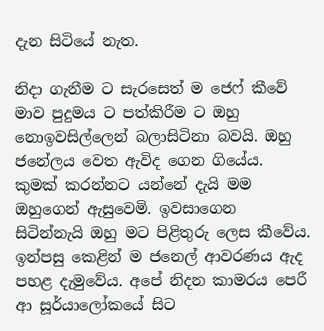දැන සිටියේ නැත.

නිදා ගැනීම ට සැරසෙත් ම ජෙෆ් කීවේ මාව පුදුමය ට පත්කිරීම ට ඔහු නොඉවසිල්ලෙන් බලාසිටිනා බවයි. ඔහු ජනේලය වෙත ඇවිද ගෙන ගියේය. කුමක් කරන්නට යන්නේ දැයි මම ඔහුගෙන් ඇසුවෙමි. ඉවසාගෙන සිටින්නැයි ඔහු මට පිළිතුරු ලෙස කීවේය. ඉන්පසු කෙළින් ම ජනෙල් ආවරණය ඇද පහළ දැමුවේය. අපේ නිදන කාමරය පෙරී ආ සූර්යාලෝකයේ සිට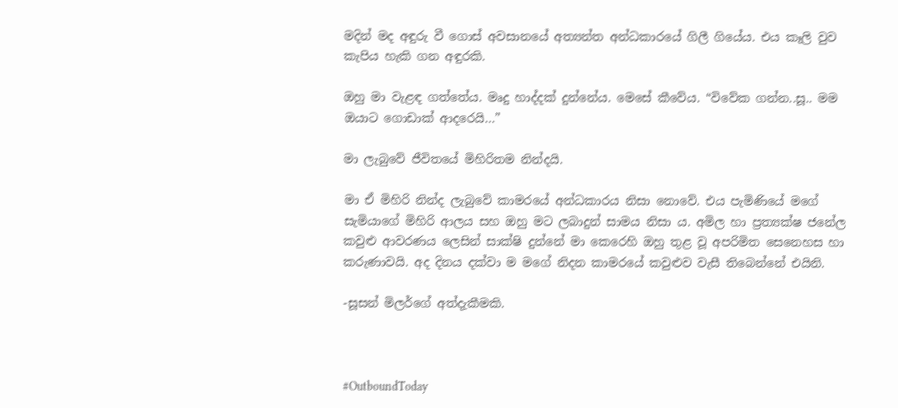මදින් මද අඳුරු වී ගොස් අවසානයේ අත්‍යන්ත අන්ධකාරයේ ගිලී ගියේය. එය කෑලි වුව කැපිය හැකි ගන අඳුරකි.

ඔහු මා වැළඳ ගත්තේය. මෘදු හාද්දක් දුන්නේය. මෙසේ කීවේය. “විවේක ගන්න..සූ.. මම ඔයාට ගොඩාක් ආදරෙයි…”

මා ලැබුවේ ජීවිතයේ මිහිරිතම නින්දයි.

මා ඒ මිහිරි නින්ද ලැබුවේ කාමරයේ අන්ධකාරය නිසා නොවේ. එය පැමිණියේ මගේ සැමියාගේ මිහිරි ආලය සහ ඔහු මට ලබාදුන් සාමය නිසා ය. අමිල හා ප්‍රත්‍යක්ෂ ජනේල කවුළු ආවරණය ලෙසින් සාක්ෂි දුන්නේ මා කෙරෙහි ඔහු තුළ වූ අපරිමිත සෙනෙහස හා කරුණාවයි. අද දිනය දක්වා ම මගේ නිදන කාමරයේ කවුළුව වැසී තිබෙන්නේ එයිනි.

-සූසන් මිලර්ගේ අත්දැකීමකි.



#OutboundToday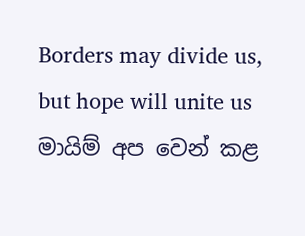Borders may divide us, but hope will unite us
මායිම් අප වෙන් කළ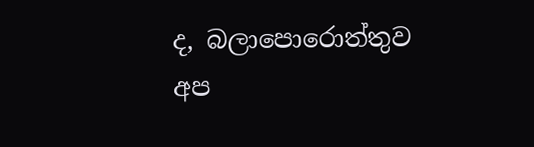ද, බලාපොරොත්තුව අප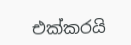එක්කරයි